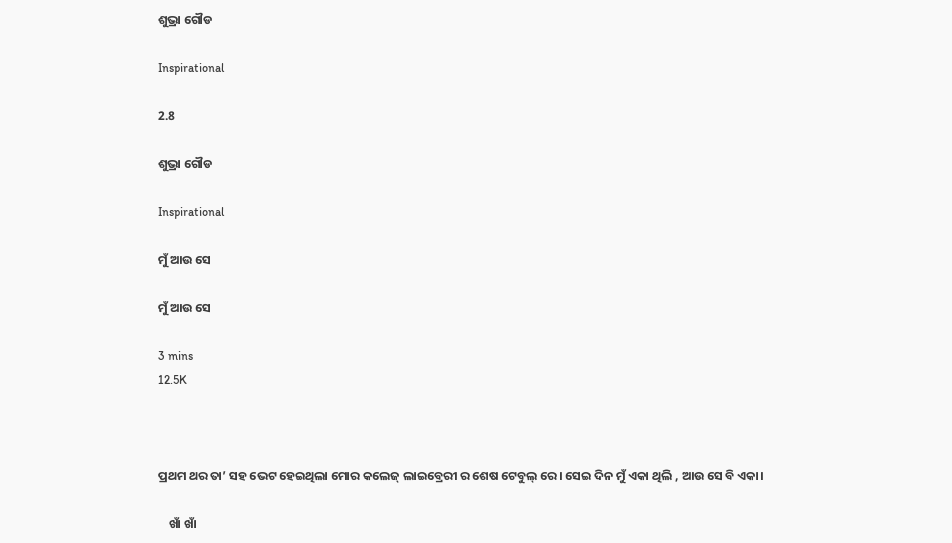ଶୁଭ୍ରା ଗୌଡ

Inspirational

2.8

ଶୁଭ୍ରା ଗୌଡ

Inspirational

ମୁଁ ଆଉ ସେ

ମୁଁ ଆଉ ସେ

3 mins
12.5K



ପ୍ରଥମ ଥର ତା’ ସହ ଭେଟ ହେଇଥିଲା ମୋର କଲେଜ୍ ଲାଇବ୍ରେରୀ ର ଶେଷ ଟେବୁଲ୍ ରେ । ସେଇ ଦିନ ମୁଁ ଏକା ଥିଲି , ଆଉ ସେ ବି ଏକା।

    ଖାଁ ଖାଁ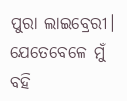ପୁରା ଲାଇବ୍ରେରୀ। ଯେତେବେଳେ ମୁଁ ବହି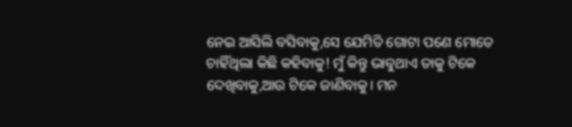ନେଇ ଆସିଲି ବସିବାକୁ,ସେ ଯେମିତି ଗୋଟା ପଣେ ମୋତେ ଚାହିଁଥିଲା କିଛି କହିବାକୁ! ମୁଁ କିନ୍ତୁ ଭାବୁଥାଏ ତାକୁ ଟିକେ ଦେଖିବାକୁ,ଆଉ ଟିକେ ଜାଣିବାକୁ। ମନ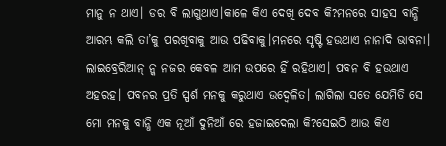ମାନୁ ନ ଥାଏ। ଡର ବି ଲାଗୁଥାଏ।କାଳେ କିଏ ଦେଖି ଦେବ କି?ମନରେ ସାହସ ବାନ୍ଧି ଆରମ୍ଭ କଲି ତା’କୁ ପରଖିବାକୁ ଆଉ ପଢିବାକୁ।ମନରେ ସୃଷ୍ଟି ହଉଥାଏ ନାନାଦି ଭାବନା। ଲାଇବ୍ରେରିଆନ୍ ନ୍କ ନଜର କେବଳ ଆମ ଉପରେ ହିଁ ରହିଥାଏ। ପବନ ବି ହଉଥାଏ ଅହରହ। ପବନର ପ୍ରତି ସ୍ପର୍ଶ ମନକୁ କରୁଥାଏ ଉଦ୍ବେଳିତ। ଲାଗିଲା ସତେ ଯେମିତି ସେ ମୋ ମନକୁ ବାନ୍ଧି ଏକ ନୂଆଁ ଦୁନିଆଁ ରେ ହଜାଇଦେଲା କି?ସେଇଠି ଆଉ କିଏ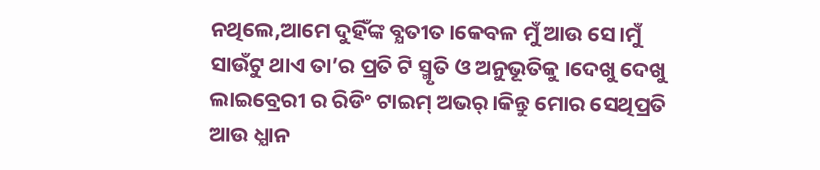ନଥିଲେ,ଆମେ ଦୁହିଁଙ୍କ ବ୍ଯତୀତ।କେବଳ ମୁଁ ଆଉ ସେ।ମୁଁ ସାଉଁଟୁ ଥାଏ ତା’ର ପ୍ରତି ଟି ସ୍ମୃତି ଓ ଅନୁଭୂତିକୁ ।ଦେଖୁ ଦେଖୁ ଲାଇବ୍ରେରୀ ର ରିଡିଂ ଟାଇମ୍ ଅଭର୍।କିନ୍ତୁ ମୋର ସେଥିପ୍ରତି ଆଉ ଧ୍ଯାନ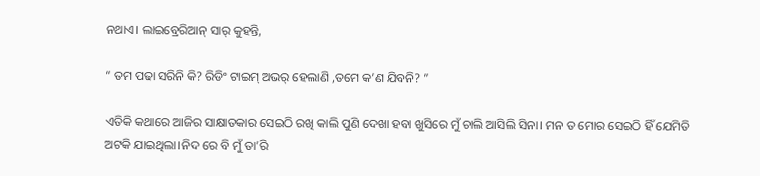ନଥାଏ। ଲାଇବ୍ରେରିଆନ୍ ସାର୍ କୁହନ୍ତି,

“ ତମ ପଢା ସରିନି କି? ରିଡିଂ ଟାଇମ୍ ଅଭର୍ ହେଲାଣି ,ତମେ କ’ଣ ଯିବନି? ”

ଏତିକି କଥାରେ ଆଜିର ସାକ୍ଷାତକାର ସେଇଠି ରଖି କାଲି ପୁଣି ଦେଖା ହବା ଖୁସିରେ ମୁଁ ଚାଲି ଆସିଲି ସିନା। ମନ ତ ମୋର ସେଇଠି ହିଁ ଯେମିତି ଅଟକି ଯାଇଥିଲା।ନିଦ ରେ ବି ମୁଁ ତା’ରି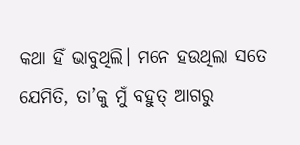କଥା ହିଁ ଭାବୁଥିଲି। ମନେ ହଉଥିଲା ସତେ ଯେମିତି, ତା’କୁ ମୁଁ ବହୁତ୍ ଆଗରୁ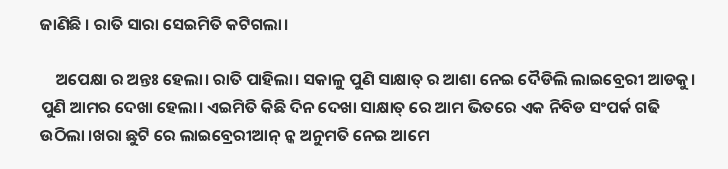ଜାଣିଛି । ରାତି ସାରା ସେଇମିତି କଟିଗଲା।

    ଅପେକ୍ଷା ର ଅନ୍ତଃ ହେଲା। ରାତି ପାହିଲା। ସକାଳୁ ପୁଣି ସାକ୍ଷାତ୍ ର ଆଶା ନେଇ ଦୈଡିଲି ଲାଇବ୍ରେରୀ ଆଡକୁ। ପୁଣି ଆମର ଦେଖା ହେଲା। ଏଇମିତି କିଛି ଦିନ ଦେଖା ସାକ୍ଷାତ୍ ରେ ଆମ ଭିତରେ ଏକ ନିବିଡ ସଂପର୍କ ଗଢି ଉଠିଲା ।ଖରା ଛୁଟି ରେ ଲାଇବ୍ରେରୀଆନ୍ ନ୍କ ଅନୁମତି ନେଇ ଆମେ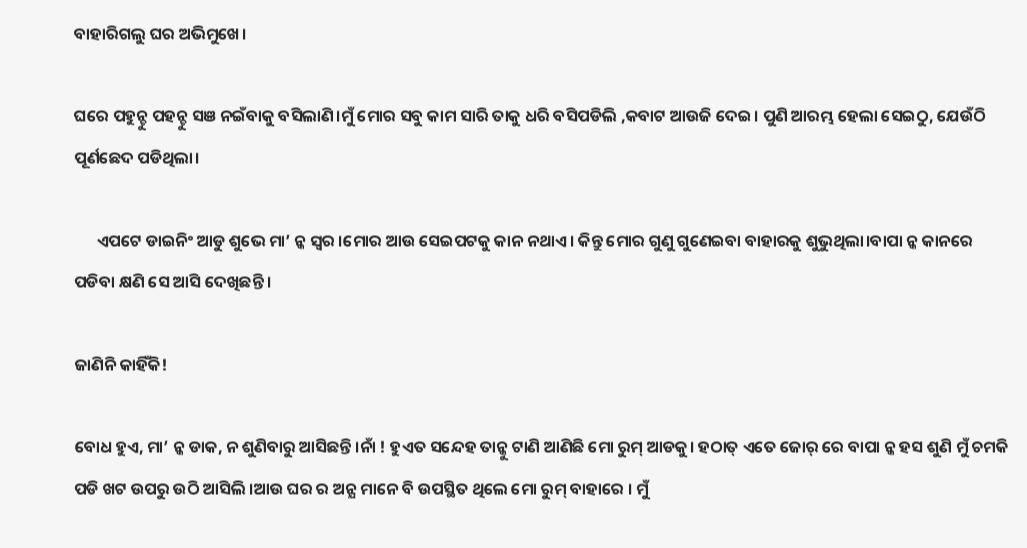ବାହାରିଗଲୁ ଘର ଅଭିମୁଖେ।

ଘରେ ପହୁନ୍ଚୁ ପହନ୍ଚୁ ସଞ ନଇଁବାକୁ ବସିଲାଣି।ମୁଁ ମୋର ସବୁ କାମ ସାରି ତାକୁ ଧରି ବସିପଡିଲି ,କବାଟ ଆଉଜି ଦେଇ। ପୁଣି ଆରମ୍ଭ ହେଲା ସେଇଠୁ, ଯେଉଁଠି ପୂର୍ଣଛେଦ ପଡିଥିଲା।

      ଏପଟେ ଡାଇନିଂ ଆଡୁ ଶୁଭେ ମା’ ନ୍କ ସ୍ୱର ।ମୋର ଆଉ ସେଇପଟକୁ କାନ ନଥାଏ। କିନ୍ତୁ ମୋର ଗୁଣୁ ଗୁଣେଇବା ବାହାରକୁ ଶୁଭୁଥିଲା।ବାପା ନ୍କ କାନରେ ପଡିବା କ୍ଷଣି ସେ ଆସି ଦେଖିଛନ୍ତି ।

ଜାଣିନି କାହିଁକି!

ବୋଧ ହୁଏ, ମା’ ନ୍କ ଡାକ, ନ ଶୁଣିବାରୁ ଆସିଛନ୍ତି ।ନାଁ ! ହୁଏତ ସନ୍ଦେହ ତାନ୍କୁ ଟାଣି ଆଣିଛି ମୋ ରୁମ୍ ଆଡକୁ। ହଠାତ୍ ଏତେ ଜୋର୍ ରେ ବାପା ନ୍କ ହସ ଶୁଣି ମୁଁ ଚମକି ପଡି ଖଟ ଉପରୁ ଉଠି ଆସିଲି ।ଆଉ ଘର ର ଅନ୍ଯ ମାନେ ବି ଉପସ୍ଥିତ ଥିଲେ ମୋ ରୁମ୍ ବାହାରେ । ମୁଁ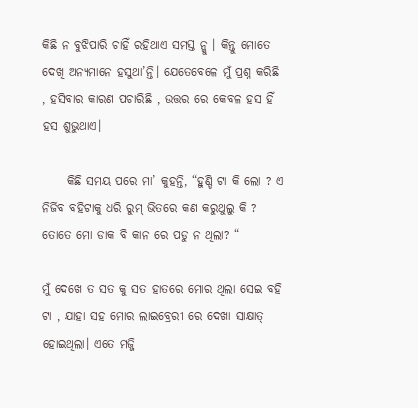କିଛି ନ ବୁଝିପାରି ଚାହିଁ ରହିଥାଏ ସମସ୍ତ ନ୍କୁ । କିନ୍ତୁ ମୋତେ ଦେଖି ଅନ୍ଯମାନେ ହସୁଥା’ନ୍ତି। ଯେତେବେଳେ ମୁଁ ପ୍ରଶ୍ନ କରିଛି , ହସିବାର କାରଣ ପଚାରିଛି , ଉତ୍ତର ରେ କେବଳ ହସ ହିଁ ହସ ଶୁଭୁଥାଏ।

     କିଛି ସମୟ ପରେ ମା’ କୁହନ୍ତି, “ହୁଣ୍ଡି ଟା କି ଲୋ ? ଏ ନିର୍ଜିବ ବହିଟାକୁ ଧରି ରୁମ୍ ଭିତରେ କଣ କରୁଥୁଲୁ କି ? ତୋତେ ମୋ ଡାକ ବି କାନ ରେ ପଡୁ ନ ଥିଲା? “

ମୁଁ ଦେଖେ ତ ସତ କୁ ସତ ହାତରେ ମୋର ଥିଲା ସେଇ ବହି ଟା , ଯାହା ସହ ମୋର ଲାଇବ୍ରେରୀ ରେ ଦେଖା ସାକ୍ଷାତ୍ ହୋଇଥିଲା। ଏତେ ମଜ୍ଜି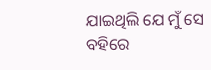ଯାଇଥିଲି ଯେ ମୁଁ ସେ ବହିରେ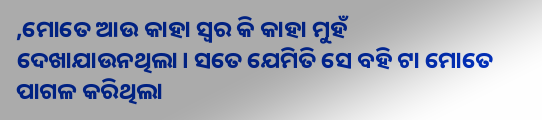,ମୋତେ ଆଉ କାହା ସ୍ୱର କି କାହା ମୁହଁ ଦେଖାଯାଉନଥିଲା। ସତେ ଯେମିତି ସେ ବହି ଟା ମୋତେ ପାଗଳ କରିଥିଲା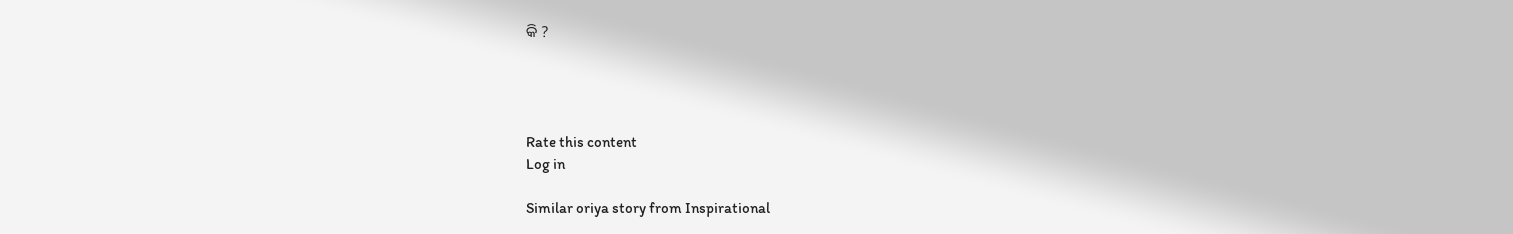କି ?




Rate this content
Log in

Similar oriya story from Inspirational